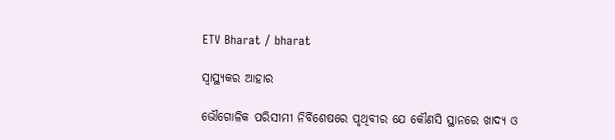ETV Bharat / bharat

ସ୍ବାସ୍ଥ୍ୟକର ଆହାର

ଭୌଗୋଳିକ ପରିସୀମୀ ନିର୍ବିଶେଷରେ ପୃଥିବୀର ଯେ କୌଣସି ସ୍ଥାନରେ ଖାଦ୍ୟ ଓ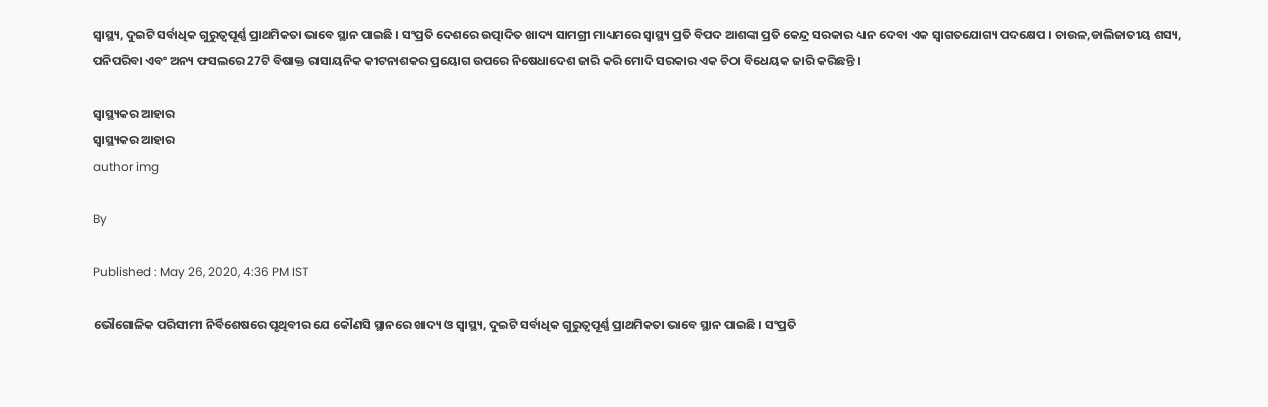ସ୍ବାସ୍ଥ୍ୟ, ଦୁଇଟି ସର୍ବାଧିକ ଗୁରୁତ୍ବପୂର୍ଣ୍ଣ ପ୍ରାଥମିକତା ଭାବେ ସ୍ଥାନ ପାଇଛି । ସଂପ୍ରତି ଦେଶରେ ଉତ୍ପାଦିତ ଖାଦ୍ୟ ସାମଗ୍ରୀ ମାଧ୍ୟମରେ ସ୍ବାସ୍ଥ୍ୟ ପ୍ରତି ବିପଦ ଆଶଙ୍କା ପ୍ରତି କେନ୍ଦ୍ର ସରକାର ଧ୍ୟାନ ଦେବା ଏକ ସ୍ବାଗତଯୋଗ୍ୟ ପଦକ୍ଷେପ । ଚାଉଳ,ଡାଲିଜାତୀୟ ଶସ୍ୟ, ପନିପରିବା ଏବଂ ଅନ୍ୟ ଫସଲରେ 27ଟି ବିଷାକ୍ତ ରାସାୟନିକ କୀଟନାଶକର ପ୍ରୟୋଗ ଉପରେ ନିଷେଧାଦେଶ ଜାରି କରି ମୋଦି ସରକାର ଏକ ଚିଠା ବିଧେୟକ ଜାରି କରିଛନ୍ତି ।

ସ୍ବାସ୍ଥ୍ୟକର ଆହାର
ସ୍ବାସ୍ଥ୍ୟକର ଆହାର
author img

By

Published : May 26, 2020, 4:36 PM IST

ଭୌଗୋଳିକ ପରିସୀମୀ ନିର୍ବିଶେଷରେ ପୃଥିବୀର ଯେ କୌଣସି ସ୍ଥାନରେ ଖାଦ୍ୟ ଓ ସ୍ବାସ୍ଥ୍ୟ, ଦୁଇଟି ସର୍ବାଧିକ ଗୁରୁତ୍ବପୂର୍ଣ୍ଣ ପ୍ରାଥମିକତା ଭାବେ ସ୍ଥାନ ପାଇଛି । ସଂପ୍ରତି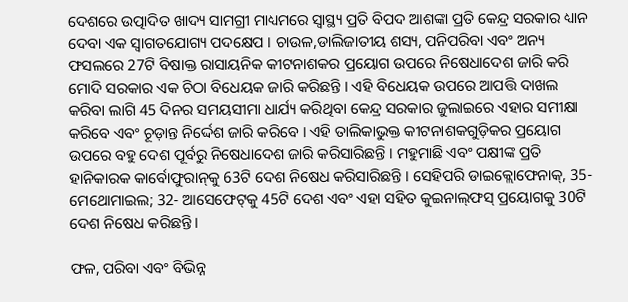ଦେଶରେ ଉତ୍ପାଦିତ ଖାଦ୍ୟ ସାମଗ୍ରୀ ମାଧ୍ୟମରେ ସ୍ବାସ୍ଥ୍ୟ ପ୍ରତି ବିପଦ ଆଶଙ୍କା ପ୍ରତି କେନ୍ଦ୍ର ସରକାର ଧ୍ୟାନ ଦେବା ଏକ ସ୍ବାଗତଯୋଗ୍ୟ ପଦକ୍ଷେପ । ଚାଉଳ,ଡାଲିଜାତୀୟ ଶସ୍ୟ, ପନିପରିବା ଏବଂ ଅନ୍ୟ ଫସଲରେ 27ଟି ବିଷାକ୍ତ ରାସାୟନିକ କୀଟନାଶକର ପ୍ରୟୋଗ ଉପରେ ନିଷେଧାଦେଶ ଜାରି କରି ମୋଦି ସରକାର ଏକ ଚିଠା ବିଧେୟକ ଜାରି କରିଛନ୍ତି । ଏହି ବିଧେୟକ ଉପରେ ଆପତ୍ତି ଦାଖଲ କରିବା ଲାଗି 45 ଦିନର ସମୟସୀମା ଧାର୍ଯ୍ୟ କରିଥିବା କେନ୍ଦ୍ର ସରକାର ଜୁଲାଇରେ ଏହାର ସମୀକ୍ଷା କରିବେ ଏବଂ ଚୂଡ଼ାନ୍ତ ନିର୍ଦ୍ଦେଶ ଜାରି କରିବେ । ଏହି ତାଲିକାଭୁକ୍ତ କୀଟନାଶକଗୁଡ଼ିକର ପ୍ରୟୋଗ ଉପରେ ବହୁ ଦେଶ ପୂର୍ବରୁ ନିଷେଧାଦେଶ ଜାରି କରିସାରିଛନ୍ତି । ମହୁମାଛି ଏବଂ ପକ୍ଷୀଙ୍କ ପ୍ରତି ହାନିକାରକ କାର୍ବୋଫୁରାନ୍‌କୁ 63ଟି ଦେଶ ନିଷେଧ କରିସାରିଛନ୍ତି । ସେହିପରି ଡାଇକ୍ଲୋଫେନାକ୍‌, 35-ମେଥୋମାଇଲ; 32- ଆସେଫେଟ୍‌କୁ 45ଟି ଦେଶ ଏବଂ ଏହା ସହିତ କୁଇନାଲ୍‌ଫସ୍‌ ପ୍ରୟୋଗକୁ 30ଟି ଦେଶ ନିଷେଧ କରିଛନ୍ତି ।

ଫଳ, ପରିବା ଏବଂ ବିଭିନ୍ନ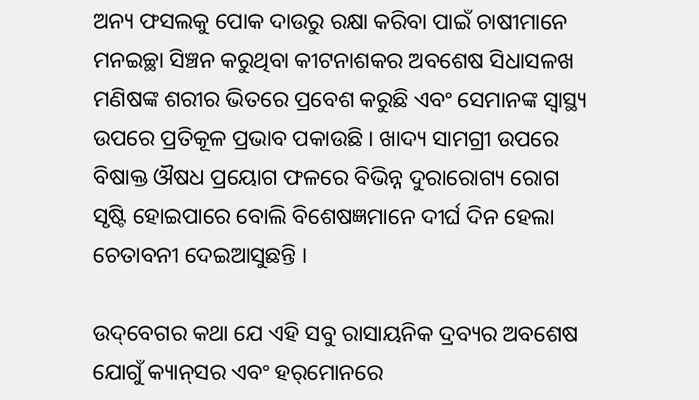ଅନ୍ୟ ଫସଲକୁ ପୋକ ଦାଉରୁ ରକ୍ଷା କରିବା ପାଇଁ ଚାଷୀମାନେ ମନଇଚ୍ଛା ସିଞ୍ଚନ କରୁଥିବା କୀଟନାଶକର ଅବଶେଷ ସିଧାସଳଖ ମଣିଷଙ୍କ ଶରୀର ଭିତରେ ପ୍ରବେଶ କରୁଛି ଏବଂ ସେମାନଙ୍କ ସ୍ବାସ୍ଥ୍ୟ ଉପରେ ପ୍ରତିକୂଳ ପ୍ରଭାବ ପକାଉଛି । ଖାଦ୍ୟ ସାମଗ୍ରୀ ଉପରେ ବିଷାକ୍ତ ଔଷଧ ପ୍ରୟୋଗ ଫଳରେ ବିଭିନ୍ନ ଦୁରାରୋଗ୍ୟ ରୋଗ ସୃଷ୍ଟି ହୋଇପାରେ ବୋଲି ବିଶେଷଜ୍ଞମାନେ ଦୀର୍ଘ ଦିନ ହେଲା ଚେତାବନୀ ଦେଇଆସୁଛନ୍ତି ।

ଉଦ୍‌ବେଗର କଥା ଯେ ଏହି ସବୁ ରାସାୟନିକ ଦ୍ରବ୍ୟର ଅବଶେଷ ଯୋଗୁଁ କ୍ୟାନ୍‌ସର ଏବଂ ହର୍‌ମୋନରେ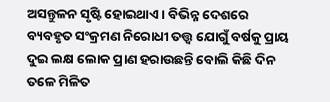ଅସନ୍ତୁଳନ ସୃଷ୍ଟି ହୋଇଥାଏ । ବିଭିନ୍ନ ଦେଶରେ ବ୍ୟବହୃତ ସଂକ୍ରମଣ ନିରୋଧୀ ତତ୍ତ୍ବ ଯୋଗୁଁ ବର୍ଷକୁ ପ୍ରାୟ ଦୁଇ ଲକ୍ଷ ଲୋକ ପ୍ରାଣ ହରାଉଛନ୍ତି ବୋଲି କିଛି ଦିନ ତଳେ ମିଳିତ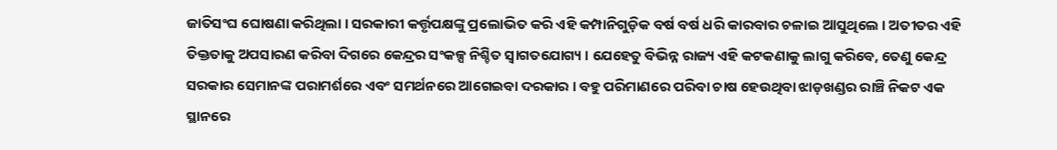ଜାତିସଂଘ ଘୋଷଣା କରିଥିଲା । ସରକାରୀ କର୍ତ୍ତୃପକ୍ଷଙ୍କୁ ପ୍ରଲୋଭିତ କରି ଏହି କମ୍ପାନିଗୁଡ଼ିକ ବର୍ଷ ବର୍ଷ ଧରି କାରବାର ଚଳାଇ ଆସୁଥିଲେ । ଅତୀତର ଏହି ତିକ୍ତତାକୁ ଅପସାରଣ କରିବା ଦିଗରେ କେନ୍ଦ୍ରର ସଂକଳ୍ପ ନିଶ୍ଚିତ ସ୍ବାଗତଯୋଗ୍ୟ । ଯେହେତୁ ବିଭିନ୍ନ ରାଜ୍ୟ ଏହି କଟକଣାକୁ ଲାଗୁ କରିବେ, ତେଣୁ କେନ୍ଦ୍ର ସରକାର ସେମାନଙ୍କ ପରାମର୍ଶରେ ଏବଂ ସମର୍ଥନରେ ଆଗେଇବା ଦରକାର । ବହୁ ପରିମାଣରେ ପରିବା ଚାଷ ହେଉଥିବା ଝାଡ଼ଖଣ୍ଡର ରାଞ୍ଚି ନିକଟ ଏକ ସ୍ଥାନରେ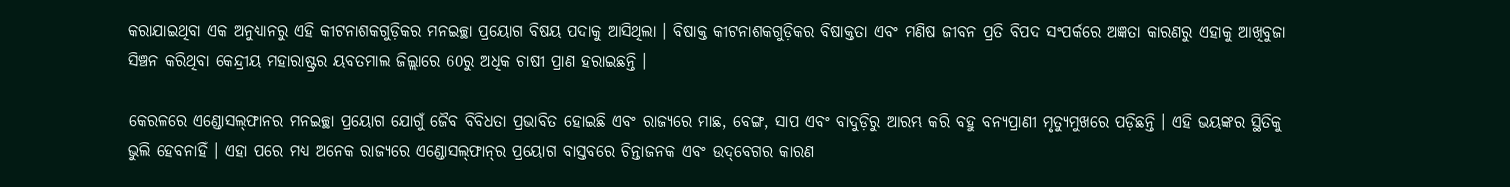କରାଯାଇଥିବା ଏକ ଅନୁଧ୍ୟାନରୁ ଏହି କୀଟନାଶକଗୁଡ଼ିକର ମନଇଚ୍ଛା ପ୍ରୟୋଗ ବିଷୟ ପଦାକୁ ଆସିଥିଲା । ବିଷାକ୍ତ କୀଟନାଶକଗୁଡ଼ିକର ବିଷାକ୍ତତା ଏବଂ ମଣିଷ ଜୀବନ ପ୍ରତି ବିପଦ ସଂପର୍କରେ ଅଜ୍ଞତା କାରଣରୁ ଏହାକୁ ଆଖିବୁଜା ସିଞ୍ଚନ କରିଥିବା କେନ୍ଦ୍ରୀୟ ମହାରାଷ୍ଟ୍ରର ୟବତମାଲ ଜିଲ୍ଲାରେ 60ରୁ ଅଧିକ ଚାଷୀ ପ୍ରାଣ ହରାଇଛନ୍ତି ।

କେରଳରେ ଏଣ୍ଡୋସଲ୍‌ଫାନର ମନଇଚ୍ଛା ପ୍ରୟୋଗ ଯୋଗୁଁ ଜୈବ ବିବିଧତା ପ୍ରଭାବିତ ହୋଇଛି ଏବଂ ରାଜ୍ୟରେ ମାଛ, ବେଙ୍ଗ, ସାପ ଏବଂ ବାଦୁଡ଼ିରୁ ଆରମ୍ଭ କରି ବହୁ ବନ୍ୟପ୍ରାଣୀ ମୃତ୍ୟୁମୁଖରେ ପଡ଼ିଛନ୍ତି । ଏହି ଭୟଙ୍କର ସ୍ଥିତିକୁ ଭୁଲି ହେବନାହିଁ । ଏହା ପରେ ମଧ୍ୟ ଅନେକ ରାଜ୍ୟରେ ଏଣ୍ଡୋସଲ୍‌ଫାନ୍‌ର ପ୍ରୟୋଗ ବାସ୍ତବରେ ଚିନ୍ତାଜନକ ଏବଂ ଉଦ୍‌ବେଗର କାରଣ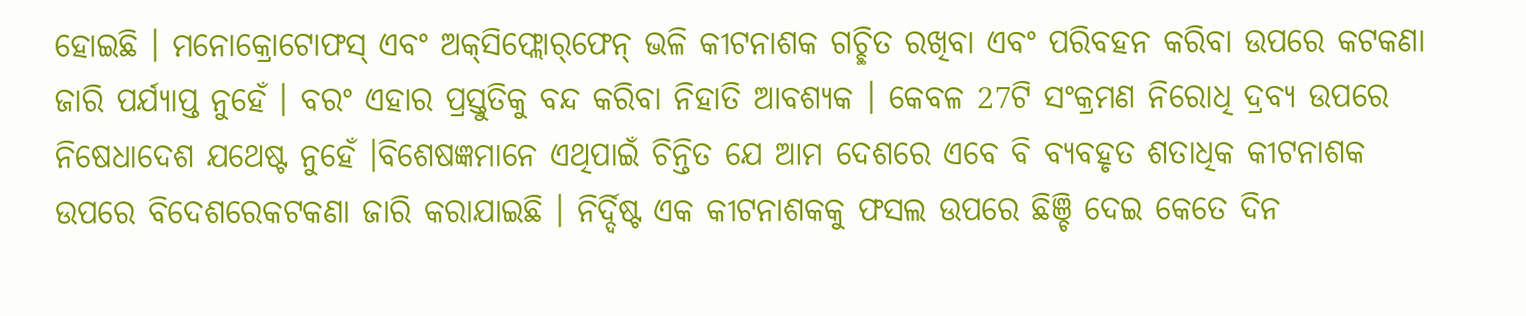ହୋଇଛି । ମନୋକ୍ରୋଟୋଫସ୍‌ ଏବଂ ଅକ୍‌ସିଫ୍ଲୋର୍‌ଫେନ୍‌ ଭଳି କୀଟନାଶକ ଗଚ୍ଛିତ ରଖିବା ଏବଂ ପରିବହନ କରିବା ଉପରେ କଟକଣା ଜାରି ପର୍ଯ୍ୟାପ୍ତ ନୁହେଁ । ବରଂ ଏହାର ପ୍ରସ୍ତୁତିକୁ ବନ୍ଦ କରିବା ନିହାତି ଆବଶ୍ୟକ । କେବଳ 27ଟି ସଂକ୍ରମଣ ନିରୋଧି ଦ୍ରବ୍ୟ ଉପରେ ନିଷେଧାଦେଶ ଯଥେଷ୍ଟ ନୁହେଁ ।ବିଶେଷଜ୍ଞମାନେ ଏଥିପାଇଁ ଚିନ୍ତିତ ଯେ ଆମ ଦେଶରେ ଏବେ ବି ବ୍ୟବହୃତ ଶତାଧିକ କୀଟନାଶକ ଉପରେ ବିଦେଶରେକଟକଣା ଜାରି କରାଯାଇଛି । ନିର୍ଦ୍ଦିଷ୍ଟ ଏକ କୀଟନାଶକକୁ ଫସଲ ଉପରେ ଛିଞ୍ଚି ଦେଇ କେତେ ଦିନ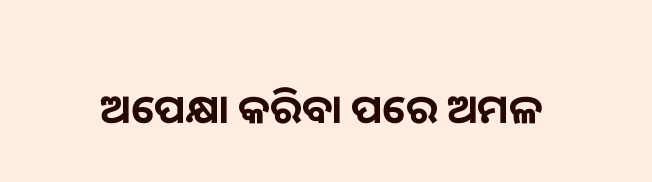ଅପେକ୍ଷା କରିବା ପରେ ଅମଳ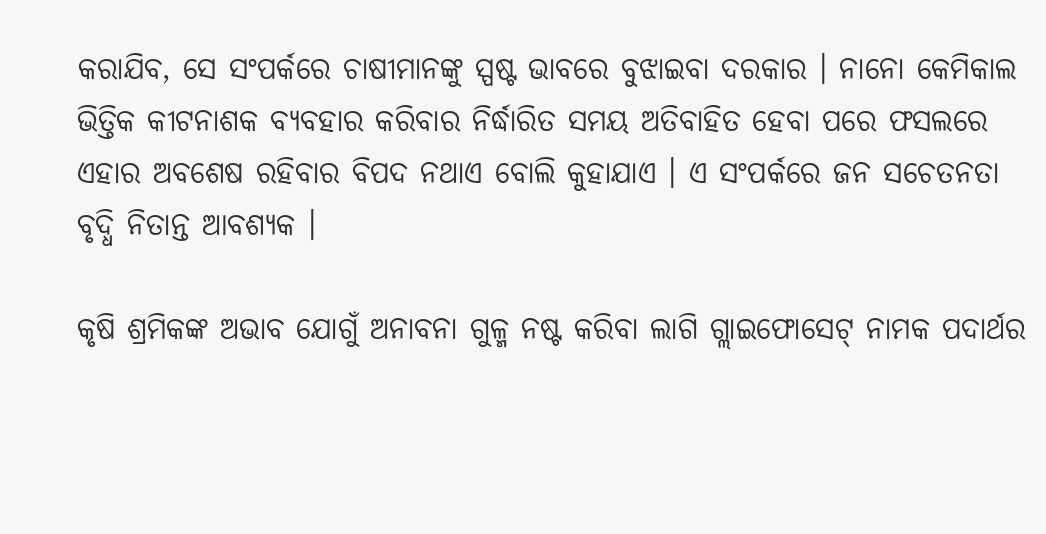କରାଯିବ, ସେ ସଂପର୍କରେ ଚାଷୀମାନଙ୍କୁ ସ୍ପଷ୍ଟ ଭାବରେ ବୁଝାଇବା ଦରକାର । ନାନୋ କେମିକାଲ ଭିତ୍ତିକ କୀଟନାଶକ ବ୍ୟବହାର କରିବାର ନିର୍ଦ୍ଧାରିତ ସମୟ ଅତିବାହିତ ହେବା ପରେ ଫସଲରେ ଏହାର ଅବଶେଷ ରହିବାର ବିପଦ ନଥାଏ ବୋଲି କୁହାଯାଏ । ଏ ସଂପର୍କରେ ଜନ ସଚେତନତା ବୃଦ୍ଧି ନିତାନ୍ତ ଆବଶ୍ୟକ ।

କୃଷି ଶ୍ରମିକଙ୍କ ଅଭାବ ଯୋଗୁଁ ଅନାବନା ଗୁଳ୍ମ ନଷ୍ଟ କରିବା ଲାଗି ଗ୍ଲାଇଫୋସେଟ୍‌ ନାମକ ପଦାର୍ଥର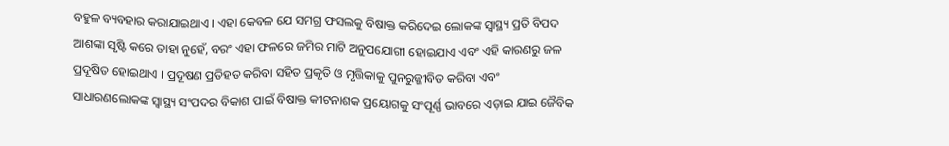ବହୁଳ ବ୍ୟବହାର କରାଯାଇଥାଏ । ଏହା କେବଳ ଯେ ସମଗ୍ର ଫସଲକୁ ବିଷାକ୍ତ କରିଦେଇ ଲୋକଙ୍କ ସ୍ବାସ୍ଥ୍ୟ ପ୍ରତି ବିପଦ ଆଶଙ୍କା ସୃଷ୍ଟି କରେ ତାହା ନୁହେଁ, ବରଂ ଏହା ଫଳରେ ଜମିର ମାଟି ଅନୁପଯୋଗୀ ହୋଇଯାଏ ଏବଂ ଏହି କାରଣରୁ ଜଳ ପ୍ରଦୂଷିତ ହୋଇଥାଏ । ପ୍ରଦୂଷଣ ପ୍ରତିହତ କରିବା ସହିତ ପ୍ରକୃତି ଓ ମୃତ୍ତିକାକୁ ପୁନରୁଜ୍ଜୀବିତ କରିବା ଏବଂ ସାଧାରଣଲୋକଙ୍କ ସ୍ବାସ୍ଥ୍ୟ ସଂପଦର ବିକାଶ ପାଇଁ ବିଷାକ୍ତ କୀଟନାଶକ ପ୍ରୟୋଗକୁ ସଂପୂର୍ଣ୍ଣ ଭାବରେ ଏଡ଼ାଇ ଯାଇ ଜୈବିକ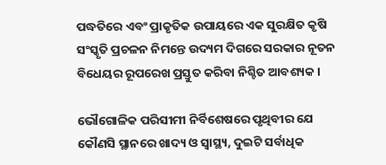ପଦ୍ଧତିରେ ଏବଂ ପ୍ରାକୃତିକ ଉପାୟରେ ଏକ ସୁରକ୍ଷିତ କୃଷି ସଂସ୍କୃତି ପ୍ରଚଳନ ନିମନ୍ତେ ଉଦ୍ୟମ ଦିଗରେ ସରକାର ନୂତନ ବିଧେୟର ରୂପରେଖ ପ୍ରସ୍ତୁତ କରିବା ନିଶ୍ଚିତ ଆବଶ୍ୟକ ।

ଭୌଗୋଳିକ ପରିସୀମୀ ନିର୍ବିଶେଷରେ ପୃଥିବୀର ଯେ କୌଣସି ସ୍ଥାନରେ ଖାଦ୍ୟ ଓ ସ୍ବାସ୍ଥ୍ୟ, ଦୁଇଟି ସର୍ବାଧିକ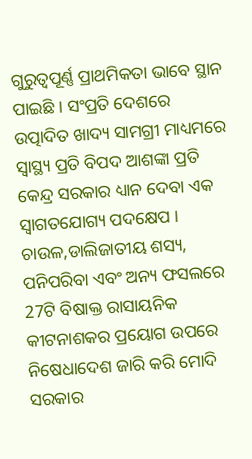ଗୁରୁତ୍ବପୂର୍ଣ୍ଣ ପ୍ରାଥମିକତା ଭାବେ ସ୍ଥାନ ପାଇଛି । ସଂପ୍ରତି ଦେଶରେ ଉତ୍ପାଦିତ ଖାଦ୍ୟ ସାମଗ୍ରୀ ମାଧ୍ୟମରେ ସ୍ବାସ୍ଥ୍ୟ ପ୍ରତି ବିପଦ ଆଶଙ୍କା ପ୍ରତି କେନ୍ଦ୍ର ସରକାର ଧ୍ୟାନ ଦେବା ଏକ ସ୍ବାଗତଯୋଗ୍ୟ ପଦକ୍ଷେପ । ଚାଉଳ,ଡାଲିଜାତୀୟ ଶସ୍ୟ, ପନିପରିବା ଏବଂ ଅନ୍ୟ ଫସଲରେ 27ଟି ବିଷାକ୍ତ ରାସାୟନିକ କୀଟନାଶକର ପ୍ରୟୋଗ ଉପରେ ନିଷେଧାଦେଶ ଜାରି କରି ମୋଦି ସରକାର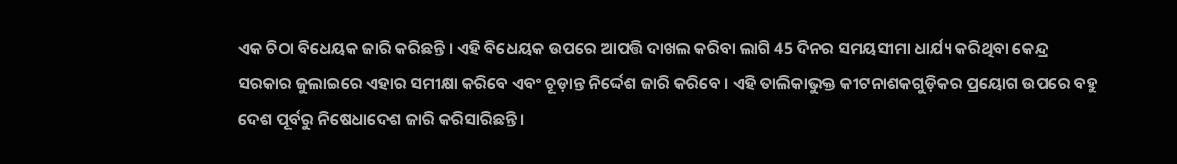ଏକ ଚିଠା ବିଧେୟକ ଜାରି କରିଛନ୍ତି । ଏହି ବିଧେୟକ ଉପରେ ଆପତ୍ତି ଦାଖଲ କରିବା ଲାଗି 45 ଦିନର ସମୟସୀମା ଧାର୍ଯ୍ୟ କରିଥିବା କେନ୍ଦ୍ର ସରକାର ଜୁଲାଇରେ ଏହାର ସମୀକ୍ଷା କରିବେ ଏବଂ ଚୂଡ଼ାନ୍ତ ନିର୍ଦ୍ଦେଶ ଜାରି କରିବେ । ଏହି ତାଲିକାଭୁକ୍ତ କୀଟନାଶକଗୁଡ଼ିକର ପ୍ରୟୋଗ ଉପରେ ବହୁ ଦେଶ ପୂର୍ବରୁ ନିଷେଧାଦେଶ ଜାରି କରିସାରିଛନ୍ତି ।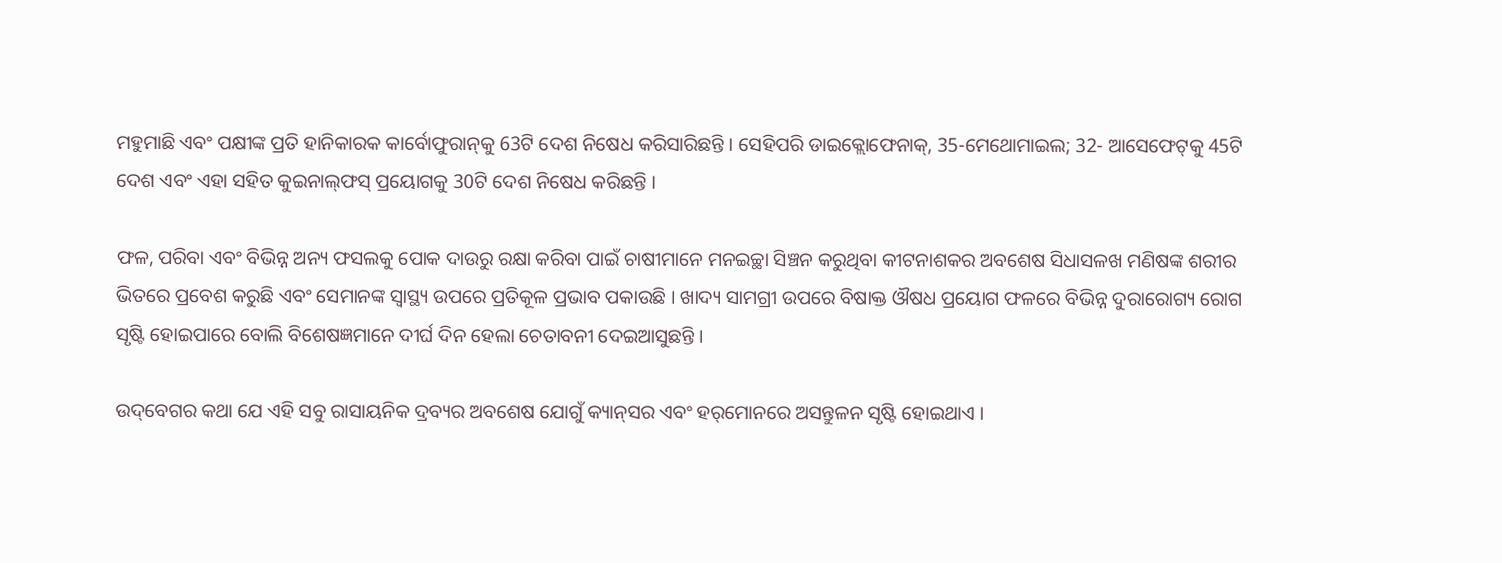ମହୁମାଛି ଏବଂ ପକ୍ଷୀଙ୍କ ପ୍ରତି ହାନିକାରକ କାର୍ବୋଫୁରାନ୍‌କୁ 63ଟି ଦେଶ ନିଷେଧ କରିସାରିଛନ୍ତି । ସେହିପରି ଡାଇକ୍ଲୋଫେନାକ୍‌, 35-ମେଥୋମାଇଲ; 32- ଆସେଫେଟ୍‌କୁ 45ଟି ଦେଶ ଏବଂ ଏହା ସହିତ କୁଇନାଲ୍‌ଫସ୍‌ ପ୍ରୟୋଗକୁ 30ଟି ଦେଶ ନିଷେଧ କରିଛନ୍ତି ।

ଫଳ, ପରିବା ଏବଂ ବିଭିନ୍ନ ଅନ୍ୟ ଫସଲକୁ ପୋକ ଦାଉରୁ ରକ୍ଷା କରିବା ପାଇଁ ଚାଷୀମାନେ ମନଇଚ୍ଛା ସିଞ୍ଚନ କରୁଥିବା କୀଟନାଶକର ଅବଶେଷ ସିଧାସଳଖ ମଣିଷଙ୍କ ଶରୀର ଭିତରେ ପ୍ରବେଶ କରୁଛି ଏବଂ ସେମାନଙ୍କ ସ୍ବାସ୍ଥ୍ୟ ଉପରେ ପ୍ରତିକୂଳ ପ୍ରଭାବ ପକାଉଛି । ଖାଦ୍ୟ ସାମଗ୍ରୀ ଉପରେ ବିଷାକ୍ତ ଔଷଧ ପ୍ରୟୋଗ ଫଳରେ ବିଭିନ୍ନ ଦୁରାରୋଗ୍ୟ ରୋଗ ସୃଷ୍ଟି ହୋଇପାରେ ବୋଲି ବିଶେଷଜ୍ଞମାନେ ଦୀର୍ଘ ଦିନ ହେଲା ଚେତାବନୀ ଦେଇଆସୁଛନ୍ତି ।

ଉଦ୍‌ବେଗର କଥା ଯେ ଏହି ସବୁ ରାସାୟନିକ ଦ୍ରବ୍ୟର ଅବଶେଷ ଯୋଗୁଁ କ୍ୟାନ୍‌ସର ଏବଂ ହର୍‌ମୋନରେ ଅସନ୍ତୁଳନ ସୃଷ୍ଟି ହୋଇଥାଏ ।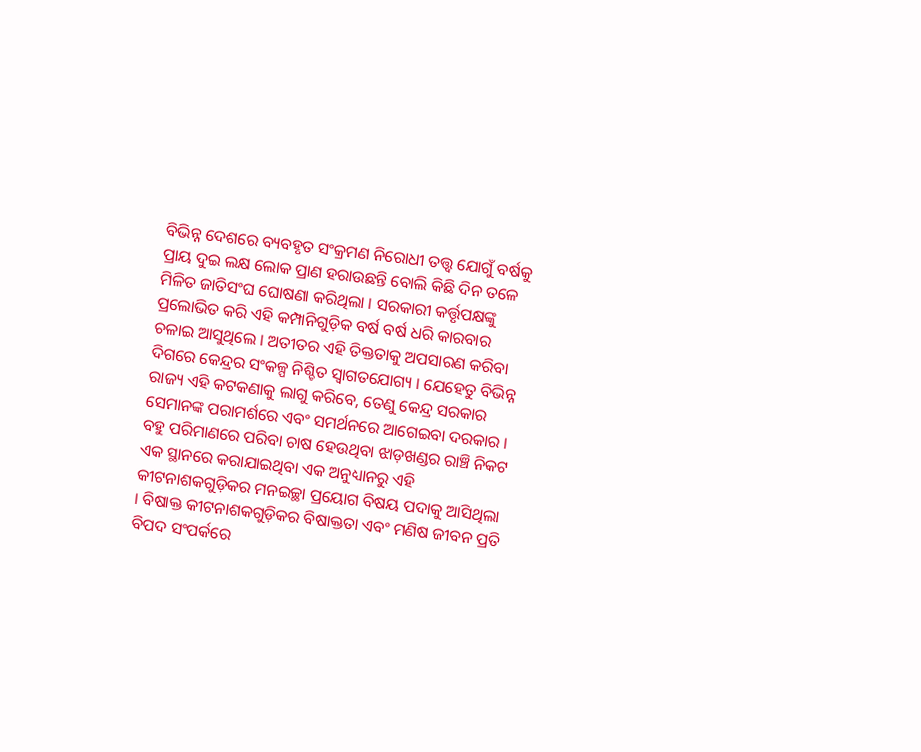ବିଭିନ୍ନ ଦେଶରେ ବ୍ୟବହୃତ ସଂକ୍ରମଣ ନିରୋଧୀ ତତ୍ତ୍ବ ଯୋଗୁଁ ବର୍ଷକୁ ପ୍ରାୟ ଦୁଇ ଲକ୍ଷ ଲୋକ ପ୍ରାଣ ହରାଉଛନ୍ତି ବୋଲି କିଛି ଦିନ ତଳେ ମିଳିତ ଜାତିସଂଘ ଘୋଷଣା କରିଥିଲା । ସରକାରୀ କର୍ତ୍ତୃପକ୍ଷଙ୍କୁ ପ୍ରଲୋଭିତ କରି ଏହି କମ୍ପାନିଗୁଡ଼ିକ ବର୍ଷ ବର୍ଷ ଧରି କାରବାର ଚଳାଇ ଆସୁଥିଲେ । ଅତୀତର ଏହି ତିକ୍ତତାକୁ ଅପସାରଣ କରିବା ଦିଗରେ କେନ୍ଦ୍ରର ସଂକଳ୍ପ ନିଶ୍ଚିତ ସ୍ବାଗତଯୋଗ୍ୟ । ଯେହେତୁ ବିଭିନ୍ନ ରାଜ୍ୟ ଏହି କଟକଣାକୁ ଲାଗୁ କରିବେ, ତେଣୁ କେନ୍ଦ୍ର ସରକାର ସେମାନଙ୍କ ପରାମର୍ଶରେ ଏବଂ ସମର୍ଥନରେ ଆଗେଇବା ଦରକାର । ବହୁ ପରିମାଣରେ ପରିବା ଚାଷ ହେଉଥିବା ଝାଡ଼ଖଣ୍ଡର ରାଞ୍ଚି ନିକଟ ଏକ ସ୍ଥାନରେ କରାଯାଇଥିବା ଏକ ଅନୁଧ୍ୟାନରୁ ଏହି କୀଟନାଶକଗୁଡ଼ିକର ମନଇଚ୍ଛା ପ୍ରୟୋଗ ବିଷୟ ପଦାକୁ ଆସିଥିଲା । ବିଷାକ୍ତ କୀଟନାଶକଗୁଡ଼ିକର ବିଷାକ୍ତତା ଏବଂ ମଣିଷ ଜୀବନ ପ୍ରତି ବିପଦ ସଂପର୍କରେ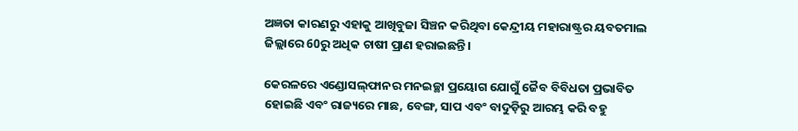ଅଜ୍ଞତା କାରଣରୁ ଏହାକୁ ଆଖିବୁଜା ସିଞ୍ଚନ କରିଥିବା କେନ୍ଦ୍ରୀୟ ମହାରାଷ୍ଟ୍ରର ୟବତମାଲ ଜିଲ୍ଲାରେ 60ରୁ ଅଧିକ ଚାଷୀ ପ୍ରାଣ ହରାଇଛନ୍ତି ।

କେରଳରେ ଏଣ୍ଡୋସଲ୍‌ଫାନର ମନଇଚ୍ଛା ପ୍ରୟୋଗ ଯୋଗୁଁ ଜୈବ ବିବିଧତା ପ୍ରଭାବିତ ହୋଇଛି ଏବଂ ରାଜ୍ୟରେ ମାଛ, ବେଙ୍ଗ, ସାପ ଏବଂ ବାଦୁଡ଼ିରୁ ଆରମ୍ଭ କରି ବହୁ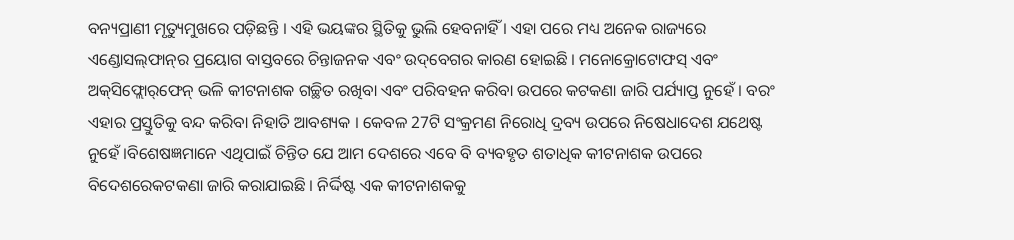ବନ୍ୟପ୍ରାଣୀ ମୃତ୍ୟୁମୁଖରେ ପଡ଼ିଛନ୍ତି । ଏହି ଭୟଙ୍କର ସ୍ଥିତିକୁ ଭୁଲି ହେବନାହିଁ । ଏହା ପରେ ମଧ୍ୟ ଅନେକ ରାଜ୍ୟରେ ଏଣ୍ଡୋସଲ୍‌ଫାନ୍‌ର ପ୍ରୟୋଗ ବାସ୍ତବରେ ଚିନ୍ତାଜନକ ଏବଂ ଉଦ୍‌ବେଗର କାରଣ ହୋଇଛି । ମନୋକ୍ରୋଟୋଫସ୍‌ ଏବଂ ଅକ୍‌ସିଫ୍ଲୋର୍‌ଫେନ୍‌ ଭଳି କୀଟନାଶକ ଗଚ୍ଛିତ ରଖିବା ଏବଂ ପରିବହନ କରିବା ଉପରେ କଟକଣା ଜାରି ପର୍ଯ୍ୟାପ୍ତ ନୁହେଁ । ବରଂ ଏହାର ପ୍ରସ୍ତୁତିକୁ ବନ୍ଦ କରିବା ନିହାତି ଆବଶ୍ୟକ । କେବଳ 27ଟି ସଂକ୍ରମଣ ନିରୋଧି ଦ୍ରବ୍ୟ ଉପରେ ନିଷେଧାଦେଶ ଯଥେଷ୍ଟ ନୁହେଁ ।ବିଶେଷଜ୍ଞମାନେ ଏଥିପାଇଁ ଚିନ୍ତିତ ଯେ ଆମ ଦେଶରେ ଏବେ ବି ବ୍ୟବହୃତ ଶତାଧିକ କୀଟନାଶକ ଉପରେ ବିଦେଶରେକଟକଣା ଜାରି କରାଯାଇଛି । ନିର୍ଦ୍ଦିଷ୍ଟ ଏକ କୀଟନାଶକକୁ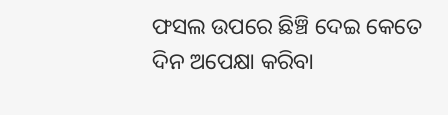ଫସଲ ଉପରେ ଛିଞ୍ଚି ଦେଇ କେତେ ଦିନ ଅପେକ୍ଷା କରିବା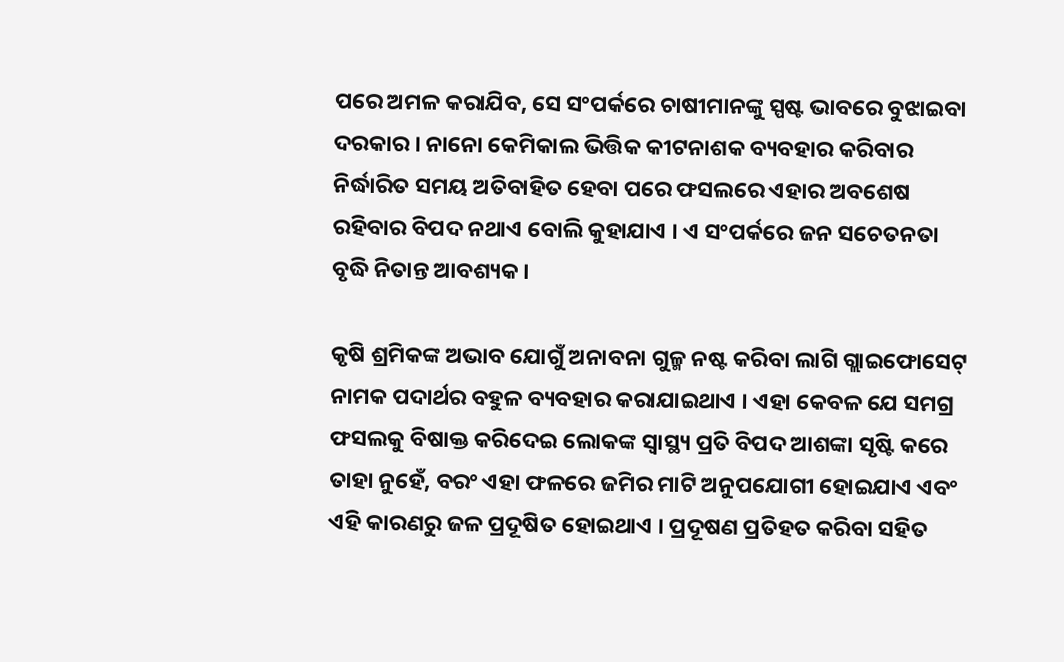ପରେ ଅମଳ କରାଯିବ, ସେ ସଂପର୍କରେ ଚାଷୀମାନଙ୍କୁ ସ୍ପଷ୍ଟ ଭାବରେ ବୁଝାଇବା ଦରକାର । ନାନୋ କେମିକାଲ ଭିତ୍ତିକ କୀଟନାଶକ ବ୍ୟବହାର କରିବାର ନିର୍ଦ୍ଧାରିତ ସମୟ ଅତିବାହିତ ହେବା ପରେ ଫସଲରେ ଏହାର ଅବଶେଷ ରହିବାର ବିପଦ ନଥାଏ ବୋଲି କୁହାଯାଏ । ଏ ସଂପର୍କରେ ଜନ ସଚେତନତା ବୃଦ୍ଧି ନିତାନ୍ତ ଆବଶ୍ୟକ ।

କୃଷି ଶ୍ରମିକଙ୍କ ଅଭାବ ଯୋଗୁଁ ଅନାବନା ଗୁଳ୍ମ ନଷ୍ଟ କରିବା ଲାଗି ଗ୍ଲାଇଫୋସେଟ୍‌ ନାମକ ପଦାର୍ଥର ବହୁଳ ବ୍ୟବହାର କରାଯାଇଥାଏ । ଏହା କେବଳ ଯେ ସମଗ୍ର ଫସଲକୁ ବିଷାକ୍ତ କରିଦେଇ ଲୋକଙ୍କ ସ୍ବାସ୍ଥ୍ୟ ପ୍ରତି ବିପଦ ଆଶଙ୍କା ସୃଷ୍ଟି କରେ ତାହା ନୁହେଁ, ବରଂ ଏହା ଫଳରେ ଜମିର ମାଟି ଅନୁପଯୋଗୀ ହୋଇଯାଏ ଏବଂ ଏହି କାରଣରୁ ଜଳ ପ୍ରଦୂଷିତ ହୋଇଥାଏ । ପ୍ରଦୂଷଣ ପ୍ରତିହତ କରିବା ସହିତ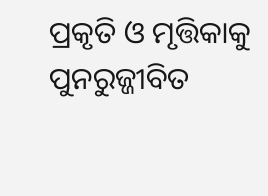ପ୍ରକୃତି ଓ ମୃତ୍ତିକାକୁ ପୁନରୁଜ୍ଜୀବିତ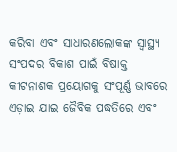କରିବା ଏବଂ ସାଧାରଣଲୋକଙ୍କ ସ୍ବାସ୍ଥ୍ୟ ସଂପଦର ବିକାଶ ପାଇଁ ବିଷାକ୍ତ କୀଟନାଶକ ପ୍ରୟୋଗକୁ ସଂପୂର୍ଣ୍ଣ ଭାବରେ ଏଡ଼ାଇ ଯାଇ ଜୈବିକ ପଦ୍ଧତିରେ ଏବଂ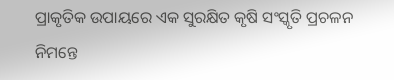ପ୍ରାକୃତିକ ଉପାୟରେ ଏକ ସୁରକ୍ଷିତ କୃଷି ସଂସ୍କୃତି ପ୍ରଚଳନ ନିମନ୍ତେ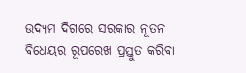ଉଦ୍ୟମ ଦିଗରେ ସରକାର ନୂତନ ବିଧେୟର ରୂପରେଖ ପ୍ରସ୍ତୁତ କରିବା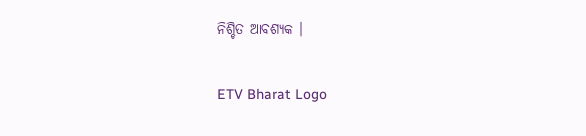ନିଶ୍ଚିତ ଆବଶ୍ୟକ ।

ETV Bharat Logo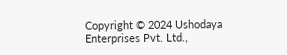Copyright © 2024 Ushodaya Enterprises Pvt. Ltd.,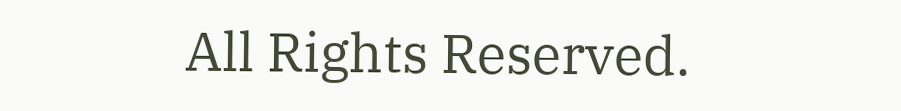All Rights Reserved.